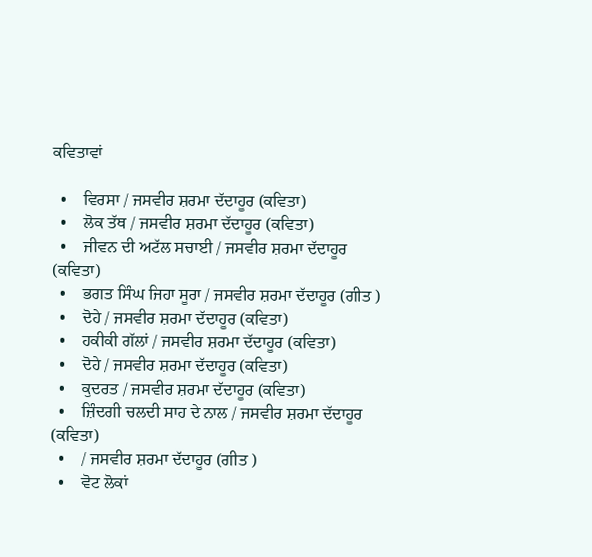ਕਵਿਤਾਵਾਂ

  •    ਵਿਰਸਾ / ਜਸਵੀਰ ਸ਼ਰਮਾ ਦੱਦਾਹੂਰ (ਕਵਿਤਾ)
  •    ਲੋਕ ਤੱਥ / ਜਸਵੀਰ ਸ਼ਰਮਾ ਦੱਦਾਹੂਰ (ਕਵਿਤਾ)
  •    ਜੀਵਨ ਦੀ ਅਟੱਲ ਸਚਾਈ / ਜਸਵੀਰ ਸ਼ਰਮਾ ਦੱਦਾਹੂਰ (ਕਵਿਤਾ)
  •    ਭਗਤ ਸਿੰਘ ਜਿਹਾ ਸੂਰਾ / ਜਸਵੀਰ ਸ਼ਰਮਾ ਦੱਦਾਹੂਰ (ਗੀਤ )
  •    ਦੋਹੇ / ਜਸਵੀਰ ਸ਼ਰਮਾ ਦੱਦਾਹੂਰ (ਕਵਿਤਾ)
  •    ਹਕੀਕੀ ਗੱਲਾਂ / ਜਸਵੀਰ ਸ਼ਰਮਾ ਦੱਦਾਹੂਰ (ਕਵਿਤਾ)
  •    ਦੋਹੇ / ਜਸਵੀਰ ਸ਼ਰਮਾ ਦੱਦਾਹੂਰ (ਕਵਿਤਾ)
  •    ਕੁਦਰਤ / ਜਸਵੀਰ ਸ਼ਰਮਾ ਦੱਦਾਹੂਰ (ਕਵਿਤਾ)
  •    ਜ਼ਿੰਦਗੀ ਚਲਦੀ ਸਾਹ ਦੇ ਨਾਲ / ਜਸਵੀਰ ਸ਼ਰਮਾ ਦੱਦਾਹੂਰ (ਕਵਿਤਾ)
  •    / ਜਸਵੀਰ ਸ਼ਰਮਾ ਦੱਦਾਹੂਰ (ਗੀਤ )
  •    ਵੋਟ ਲੋਕਾਂ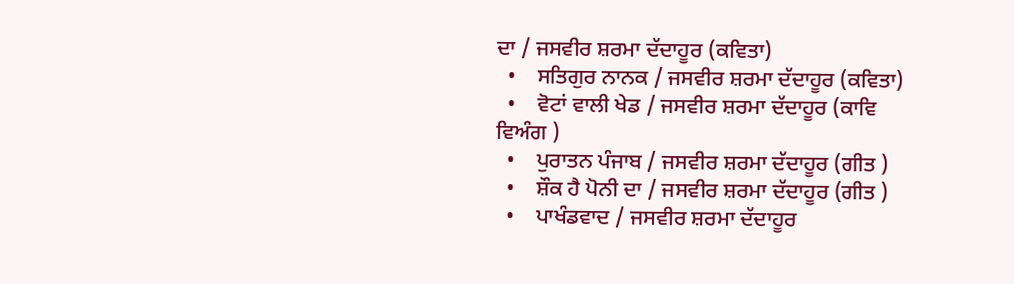ਦਾ / ਜਸਵੀਰ ਸ਼ਰਮਾ ਦੱਦਾਹੂਰ (ਕਵਿਤਾ)
  •    ਸਤਿਗੁਰ ਨਾਨਕ / ਜਸਵੀਰ ਸ਼ਰਮਾ ਦੱਦਾਹੂਰ (ਕਵਿਤਾ)
  •    ਵੋਟਾਂ ਵਾਲੀ ਖੇਡ / ਜਸਵੀਰ ਸ਼ਰਮਾ ਦੱਦਾਹੂਰ (ਕਾਵਿ ਵਿਅੰਗ )
  •    ਪੁਰਾਤਨ ਪੰਜਾਬ / ਜਸਵੀਰ ਸ਼ਰਮਾ ਦੱਦਾਹੂਰ (ਗੀਤ )
  •    ਸ਼ੌਕ ਹੈ ਪੋਨੀ ਦਾ / ਜਸਵੀਰ ਸ਼ਰਮਾ ਦੱਦਾਹੂਰ (ਗੀਤ )
  •    ਪਾਖੰਡਵਾਦ / ਜਸਵੀਰ ਸ਼ਰਮਾ ਦੱਦਾਹੂਰ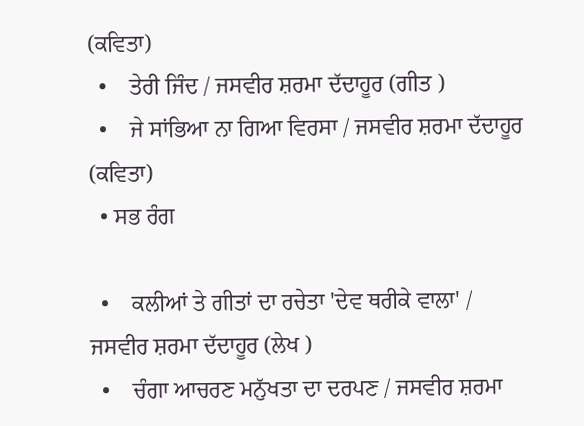(ਕਵਿਤਾ)
  •    ਤੇਰੀ ਜਿੰਦ / ਜਸਵੀਰ ਸ਼ਰਮਾ ਦੱਦਾਹੂਰ (ਗੀਤ )
  •    ਜੇ ਸਾਂਭਿਆ ਨਾ ਗਿਆ ਵਿਰਸਾ / ਜਸਵੀਰ ਸ਼ਰਮਾ ਦੱਦਾਹੂਰ (ਕਵਿਤਾ)
  • ਸਭ ਰੰਗ

  •    ਕਲੀਆਂ ਤੇ ਗੀਤਾਂ ਦਾ ਰਚੇਤਾ 'ਦੇਵ ਥਰੀਕੇ ਵਾਲਾ' / ਜਸਵੀਰ ਸ਼ਰਮਾ ਦੱਦਾਹੂਰ (ਲੇਖ )
  •    ਚੰਗਾ ਆਚਰਣ ਮਨੁੱਖਤਾ ਦਾ ਦਰਪਣ / ਜਸਵੀਰ ਸ਼ਰਮਾ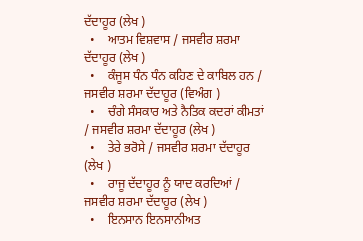ਦੱਦਾਹੂਰ (ਲੇਖ )
  •    ਆਤਮ ਵਿਸ਼ਵਾਸ / ਜਸਵੀਰ ਸ਼ਰਮਾ ਦੱਦਾਹੂਰ (ਲੇਖ )
  •    ਕੰਜੂਸ ਧੰਨ ਧੰਨ ਕਹਿਣ ਦੇ ਕਾਬਿਲ ਹਨ / ਜਸਵੀਰ ਸ਼ਰਮਾ ਦੱਦਾਹੂਰ (ਵਿਅੰਗ )
  •    ਚੰਗੇ ਸੰਸਕਾਰ ਅਤੇ ਨੈਤਿਕ ਕਦਰਾਂ ਕੀਮਤਾਂ / ਜਸਵੀਰ ਸ਼ਰਮਾ ਦੱਦਾਹੂਰ (ਲੇਖ )
  •    ਤੇਰੇ ਭਰੋਸੇ / ਜਸਵੀਰ ਸ਼ਰਮਾ ਦੱਦਾਹੂਰ (ਲੇਖ )
  •    ਰਾਜੂ ਦੱਦਾਹੂਰ ਨੂੰ ਯਾਦ ਕਰਦਿਆਂ / ਜਸਵੀਰ ਸ਼ਰਮਾ ਦੱਦਾਹੂਰ (ਲੇਖ )
  •    ਇਨਸਾਨ ਇਨਸਾਨੀਅਤ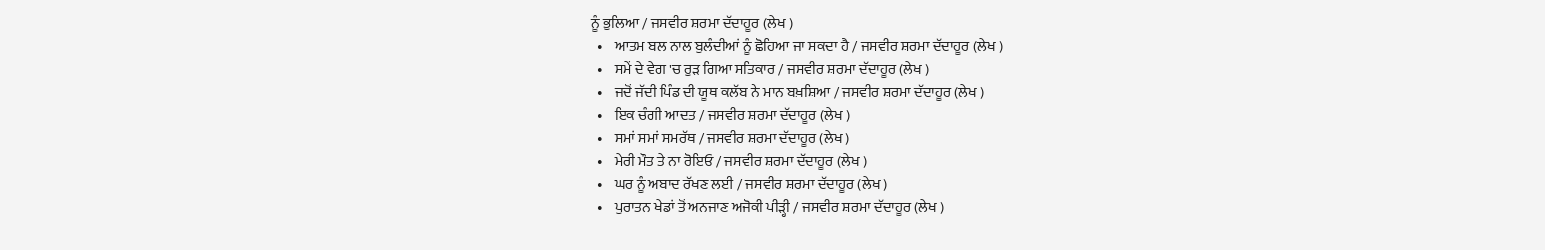ਨੂੰ ਭੁਲਿਆ / ਜਸਵੀਰ ਸ਼ਰਮਾ ਦੱਦਾਹੂਰ (ਲੇਖ )
  •    ਆਤਮ ਬਲ ਨਾਲ ਬੁਲੰਦੀਆਂ ਨੂੰ ਛੋਹਿਆ ਜਾ ਸਕਦਾ ਹੈ / ਜਸਵੀਰ ਸ਼ਰਮਾ ਦੱਦਾਹੂਰ (ਲੇਖ )
  •    ਸਮੇਂ ਦੇ ਵੇਗ 'ਚ ਰੁੜ ਗਿਆ ਸਤਿਕਾਰ / ਜਸਵੀਰ ਸ਼ਰਮਾ ਦੱਦਾਹੂਰ (ਲੇਖ )
  •    ਜਦੋਂ ਜੱਦੀ ਪਿੰਡ ਦੀ ਯੂਥ ਕਲੱਬ ਨੇ ਮਾਨ ਬਖ਼ਸ਼ਿਆ / ਜਸਵੀਰ ਸ਼ਰਮਾ ਦੱਦਾਹੂਰ (ਲੇਖ )
  •    ਇਕ ਚੰਗੀ ਆਦਤ / ਜਸਵੀਰ ਸ਼ਰਮਾ ਦੱਦਾਹੂਰ (ਲੇਖ )
  •    ਸਮਾਂ ਸਮਾਂ ਸਮਰੱਥ / ਜਸਵੀਰ ਸ਼ਰਮਾ ਦੱਦਾਹੂਰ (ਲੇਖ )
  •    ਮੇਰੀ ਮੌਤ ਤੇ ਨਾ ਰੋਇਓ / ਜਸਵੀਰ ਸ਼ਰਮਾ ਦੱਦਾਹੂਰ (ਲੇਖ )
  •    ਘਰ ਨੂੰ ਅਬਾਦ ਰੱਖਣ ਲਈ / ਜਸਵੀਰ ਸ਼ਰਮਾ ਦੱਦਾਹੂਰ (ਲੇਖ )
  •    ਪੁਰਾਤਨ ਖੇਡਾਂ ਤੋਂ ਅਨਜਾਣ ਅਜੋਕੀ ਪੀੜ੍ਹੀ / ਜਸਵੀਰ ਸ਼ਰਮਾ ਦੱਦਾਹੂਰ (ਲੇਖ )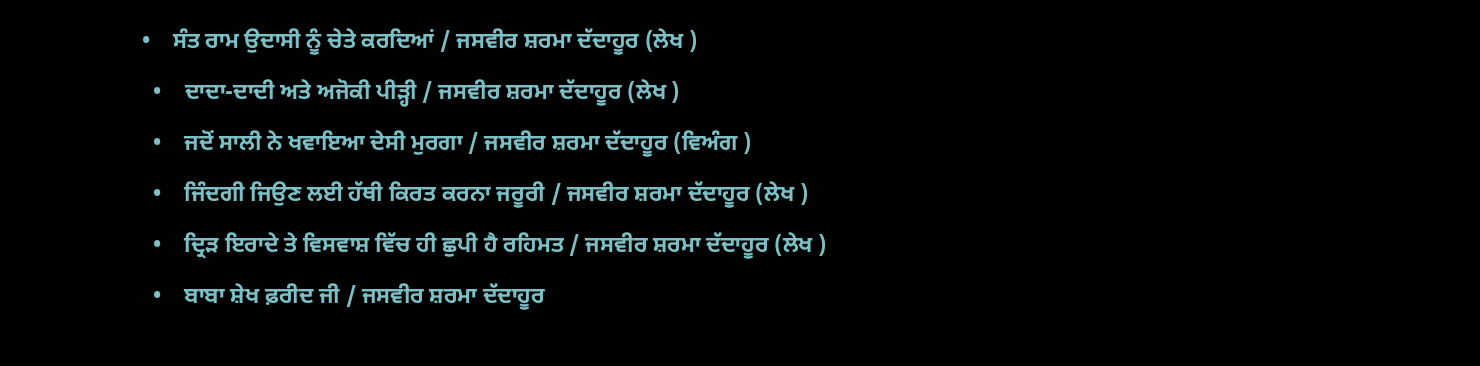•    ਸੰਤ ਰਾਮ ਉਦਾਸੀ ਨੂੰ ਚੇਤੇ ਕਰਦਿਆਂ / ਜਸਵੀਰ ਸ਼ਰਮਾ ਦੱਦਾਹੂਰ (ਲੇਖ )
  •    ਦਾਦਾ-ਦਾਦੀ ਅਤੇ ਅਜੋਕੀ ਪੀੜ੍ਹੀ / ਜਸਵੀਰ ਸ਼ਰਮਾ ਦੱਦਾਹੂਰ (ਲੇਖ )
  •    ਜਦੋਂ ਸਾਲੀ ਨੇ ਖਵਾਇਆ ਦੇਸੀ ਮੁਰਗਾ / ਜਸਵੀਰ ਸ਼ਰਮਾ ਦੱਦਾਹੂਰ (ਵਿਅੰਗ )
  •    ਜਿੰਦਗੀ ਜਿਉਣ ਲਈ ਹੱਥੀ ਕਿਰਤ ਕਰਨਾ ਜਰੂਰੀ / ਜਸਵੀਰ ਸ਼ਰਮਾ ਦੱਦਾਹੂਰ (ਲੇਖ )
  •    ਦ੍ਰਿੜ ਇਰਾਦੇ ਤੇ ਵਿਸਵਾਸ਼ ਵਿੱਚ ਹੀ ਛੁਪੀ ਹੈ ਰਹਿਮਤ / ਜਸਵੀਰ ਸ਼ਰਮਾ ਦੱਦਾਹੂਰ (ਲੇਖ )
  •    ਬਾਬਾ ਸ਼ੇਖ ਫ਼ਰੀਦ ਜੀ / ਜਸਵੀਰ ਸ਼ਰਮਾ ਦੱਦਾਹੂਰ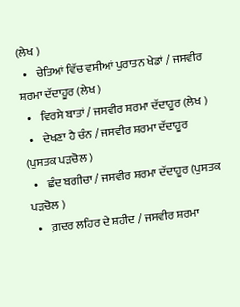(ਲੇਖ )
  •    ਚੇਤਿਆਂ ਵਿੱਚ ਵਸੀਆਂ ਪੁਰਾਤਨ ਖੇਡਾਂ / ਜਸਵੀਰ ਸ਼ਰਮਾ ਦੱਦਾਹੂਰ (ਲੇਖ )
  •    ਵਿਰਸੇ ਬਾਤਾਂ / ਜਸਵੀਰ ਸ਼ਰਮਾ ਦੱਦਾਹੂਰ (ਲੇਖ )
  •    ਦੇਖਣਾ ਹੈ ਚੰਨ / ਜਸਵੀਰ ਸ਼ਰਮਾ ਦੱਦਾਹੂਰ (ਪੁਸਤਕ ਪੜਚੋਲ )
  •    ਛੰਦ ਬਗੀਚਾ / ਜਸਵੀਰ ਸ਼ਰਮਾ ਦੱਦਾਹੂਰ (ਪੁਸਤਕ ਪੜਚੋਲ )
  •    ਗ਼ਦਰ ਲਹਿਰ ਦੇ ਸ਼ਹੀਦ / ਜਸਵੀਰ ਸ਼ਰਮਾ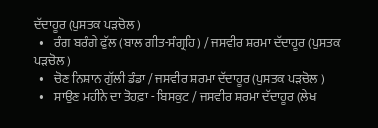ਦੱਦਾਹੂਰ (ਪੁਸਤਕ ਪੜਚੋਲ )
  •    ਰੰਗ ਬਰੰਗੇ ਫੁੱਲ (ਬਾਲ ਗੀਤ-ਸੰਗ੍ਰਹਿ) / ਜਸਵੀਰ ਸ਼ਰਮਾ ਦੱਦਾਹੂਰ (ਪੁਸਤਕ ਪੜਚੋਲ )
  •    ਚੋਣ ਨਿਸ਼ਾਨ ਗੁੱਲੀ ਡੰਡਾ / ਜਸਵੀਰ ਸ਼ਰਮਾ ਦੱਦਾਹੂਰ (ਪੁਸਤਕ ਪੜਚੋਲ )
  •    ਸਾਉਣ ਮਹੀਨੇ ਦਾ ਤੋਹਫ਼ਾ - ਬਿਸਕੁਟ / ਜਸਵੀਰ ਸ਼ਰਮਾ ਦੱਦਾਹੂਰ (ਲੇਖ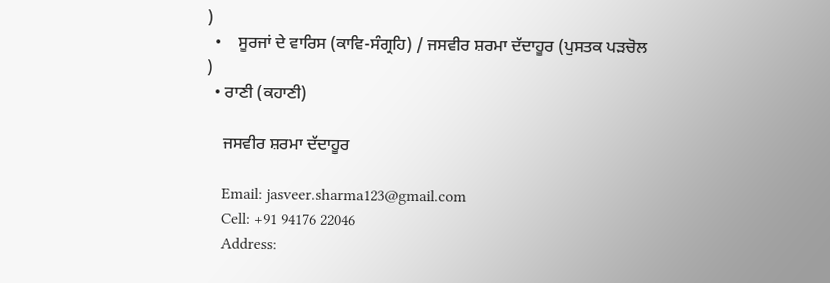)
  •    ਸੂਰਜਾਂ ਦੇ ਵਾਰਿਸ (ਕਾਵਿ-ਸੰਗ੍ਰਹਿ) / ਜਸਵੀਰ ਸ਼ਰਮਾ ਦੱਦਾਹੂਰ (ਪੁਸਤਕ ਪੜਚੋਲ )
  • ਰਾਣੀ (ਕਹਾਣੀ)

    ਜਸਵੀਰ ਸ਼ਰਮਾ ਦੱਦਾਹੂਰ

    Email: jasveer.sharma123@gmail.com
    Cell: +91 94176 22046
    Address: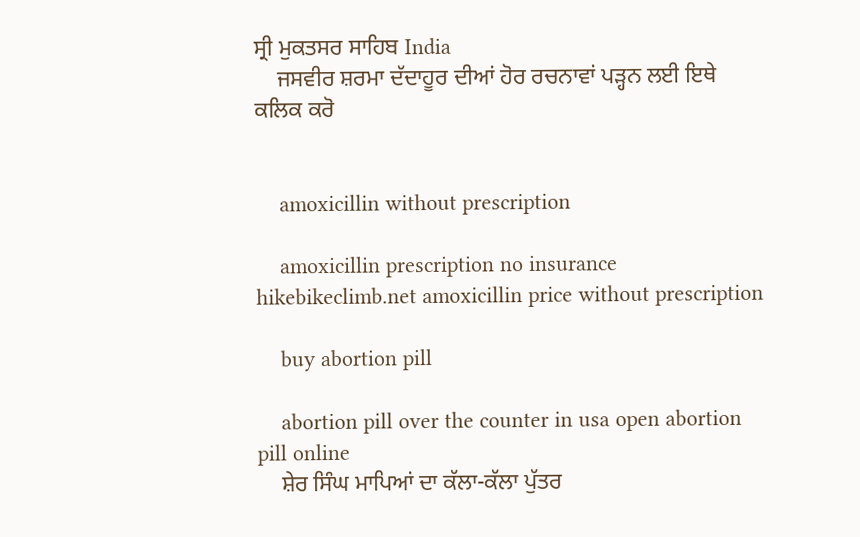ਸ੍ਰੀ ਮੁਕਤਸਰ ਸਾਹਿਬ India
    ਜਸਵੀਰ ਸ਼ਰਮਾ ਦੱਦਾਹੂਰ ਦੀਆਂ ਹੋਰ ਰਚਨਾਵਾਂ ਪੜ੍ਹਨ ਲਈ ਇਥੇ ਕਲਿਕ ਕਰੋ


    amoxicillin without prescription

    amoxicillin prescription no insurance hikebikeclimb.net amoxicillin price without prescription

    buy abortion pill

    abortion pill over the counter in usa open abortion pill online
    ਸ਼ੇਰ ਸਿੰਘ ਮਾਪਿਆਂ ਦਾ ਕੱਲਾ-ਕੱਲਾ ਪੁੱਤਰ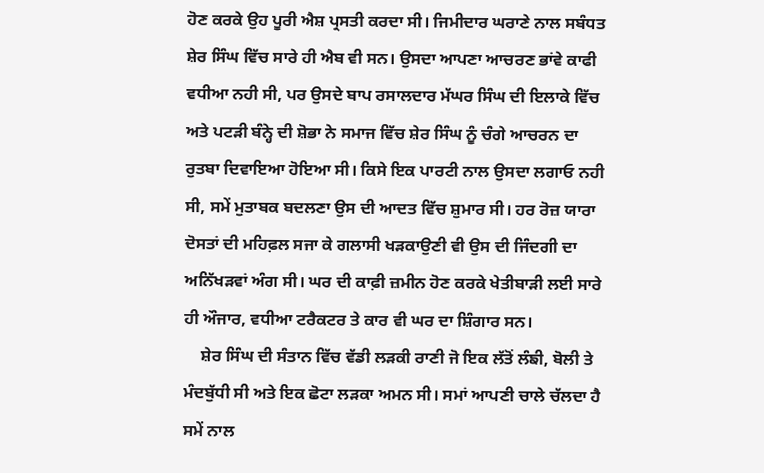ਹੋਣ ਕਰਕੇ ਉਹ ਪੂਰੀ ਐਸ਼ ਪ੍ਰਸਤੀ ਕਰਦਾ ਸੀ। ਜਿਮੀਦਾਰ ਘਰਾਣੇ ਨਾਲ ਸਬੰਧਤ ਸ਼ੇਰ ਸਿੰਘ ਵਿੱਚ ਸਾਰੇ ਹੀ ਐਬ ਵੀ ਸਨ। ਉਸਦਾ ਆਪਣਾ ਆਚਰਣ ਭਾਂਵੇ ਕਾਫੀ ਵਧੀਆ ਨਹੀ ਸੀ, ਪਰ ਉਸਦੇ ਬਾਪ ਰਸਾਲਦਾਰ ਮੱਘਰ ਸਿੰਘ ਦੀ ਇਲਾਕੇ ਵਿੱਚ ਅਤੇ ਪਟੜੀ ਬੰਨ੍ਹੇ ਦੀ ਸ਼ੋਭਾ ਨੇ ਸਮਾਜ ਵਿੱਚ ਸ਼ੇਰ ਸਿੰਘ ਨੂੰ ਚੰਗੇ ਆਚਰਨ ਦਾ ਰੁਤਬਾ ਦਿਵਾਇਆ ਹੋਇਆ ਸੀ। ਕਿਸੇ ਇਕ ਪਾਰਟੀ ਨਾਲ ਉਸਦਾ ਲਗਾਓ ਨਹੀ ਸੀ, ਸਮੇਂ ਮੁਤਾਬਕ ਬਦਲਣਾ ਉਸ ਦੀ ਆਦਤ ਵਿੱਚ ਸ਼ੁਮਾਰ ਸੀ। ਹਰ ਰੋਜ਼ ਯਾਰਾ ਦੋਸਤਾਂ ਦੀ ਮਹਿਫ਼ਲ ਸਜਾ ਕੇ ਗਲਾਸੀ ਖੜਕਾਉਣੀ ਵੀ ਉਸ ਦੀ ਜਿੰਦਗੀ ਦਾ ਅਨਿੱਖੜਵਾਂ ਅੰਗ ਸੀ। ਘਰ ਦੀ ਕਾਫ਼ੀ ਜ਼ਮੀਨ ਹੋਣ ਕਰਕੇ ਖੇਤੀਬਾੜੀ ਲਈ ਸਾਰੇ ਹੀ ਔਜਾਰ, ਵਧੀਆ ਟਰੈਕਟਰ ਤੇ ਕਾਰ ਵੀ ਘਰ ਦਾ ਸ਼ਿੰਗਾਰ ਸਨ।
    ਸ਼ੇਰ ਸਿੰਘ ਦੀ ਸੰਤਾਨ ਵਿੱਚ ਵੱਡੀ ਲੜਕੀ ਰਾਣੀ ਜੋ ਇਕ ਲੱਤੋਂ ਲੰਙੀ, ਬੋਲੀ ਤੇ ਮੰਦਬੁੱਧੀ ਸੀ ਅਤੇ ਇਕ ਛੋਟਾ ਲੜਕਾ ਅਮਨ ਸੀ। ਸਮਾਂ ਆਪਣੀ ਚਾਲੇ ਚੱਲਦਾ ਹੈ ਸਮੇਂ ਨਾਲ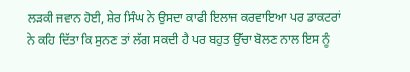ਲੜਕੀ ਜਵਾਨ ਹੋਈ, ਸ਼ੇਰ ਸਿੰਘ ਨੇ ਉਸਦਾ ਕਾਫੀ ਇਲਾਜ ਕਰਵਾਇਆ ਪਰ ਡਾਕਟਰਾਂ ਨੇ ਕਹਿ ਦਿੱਤਾ ਕਿ ਸੁਨਣ ਤਾਂ ਲੱਗ ਸਕਦੀ ਹੈ ਪਰ ਬਹੁਤ ਉੱਚਾ ਬੋਲਣ ਨਾਲ ਇਸ ਨੂੰ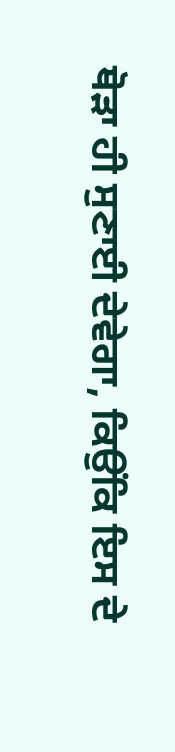ਥੋੜਾ ਹੀ ਸੁਣਾਈ ਦੇਵੇਗਾ, ਕਿਉਂਕਿ ਇਸ ਦੇ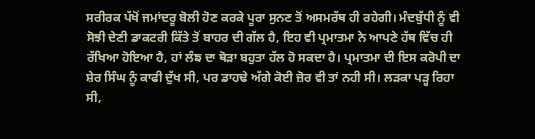ਸਰੀਰਕ ਪੱਖੋਂ ਜਮਾਂਦਰੂ ਬੋਲੀ ਹੋਣ ਕਰਕੇ ਪੂਰਾ ਸੁਨਣ ਤੋਂ ਅਸਮਰੱਥ ਹੀ ਰਹੇਗੀ। ਮੰਦਬੁੱਧੀ ਨੂੰ ਵੀ ਸੋਝੀ ਦੇਣੀ ਡਾਕਟਰੀ ਕਿੱਤੇ ਤੋਂ ਬਾਹਰ ਦੀ ਗੱਲ ਹੈ, ਇਹ ਵੀ ਪ੍ਰਮਾਤਮਾ ਨੇ ਆਪਣੇ ਹੱਥ ਵਿੱਚ ਹੀ ਰੱਖਿਆ ਹੋਇਆ ਹੈ, ਹਾਂ ਲੰਙ ਦਾ ਥੋੜਾ ਬਹੁਤਾ ਹੱਲ ਹੋ ਸਕਦਾ ਹੈ। ਪ੍ਰਮਾਤਮਾ ਦੀ ਇਸ ਕਰੋਪੀ ਦਾ ਸ਼ੇਰ ਸਿੰਘ ਨੂੰ ਕਾਫੀ ਦੁੱਖ ਸੀ, ਪਰ ਡਾਹਢੇ ਅੱਗੇ ਕੋਈ ਜ਼ੋਰ ਵੀ ਤਾਂ ਨਹੀ ਸੀ। ਲੜਕਾ ਪੜ੍ਹ ਰਿਹਾ ਸੀ,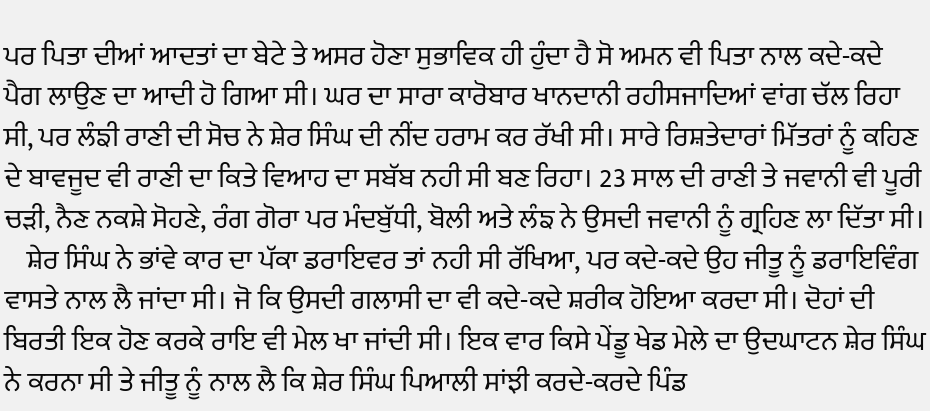ਪਰ ਪਿਤਾ ਦੀਆਂ ਆਦਤਾਂ ਦਾ ਬੇਟੇ ਤੇ ਅਸਰ ਹੋਣਾ ਸੁਭਾਵਿਕ ਹੀ ਹੁੰਦਾ ਹੈ ਸੋ ਅਮਨ ਵੀ ਪਿਤਾ ਨਾਲ ਕਦੇ-ਕਦੇ ਪੈਗ ਲਾਉਣ ਦਾ ਆਦੀ ਹੋ ਗਿਆ ਸੀ। ਘਰ ਦਾ ਸਾਰਾ ਕਾਰੋਬਾਰ ਖਾਨਦਾਨੀ ਰਹੀਸਜਾਦਿਆਂ ਵਾਂਗ ਚੱਲ ਰਿਹਾ ਸੀ, ਪਰ ਲੰਙੀ ਰਾਣੀ ਦੀ ਸੋਚ ਨੇ ਸ਼ੇਰ ਸਿੰਘ ਦੀ ਨੀਂਦ ਹਰਾਮ ਕਰ ਰੱਖੀ ਸੀ। ਸਾਰੇ ਰਿਸ਼ਤੇਦਾਰਾਂ ਮਿੱਤਰਾਂ ਨੂੰ ਕਹਿਣ ਦੇ ਬਾਵਜੂਦ ਵੀ ਰਾਣੀ ਦਾ ਕਿਤੇ ਵਿਆਹ ਦਾ ਸਬੱਬ ਨਹੀ ਸੀ ਬਣ ਰਿਹਾ। 23 ਸਾਲ ਦੀ ਰਾਣੀ ਤੇ ਜਵਾਨੀ ਵੀ ਪੂਰੀ ਚੜੀ, ਨੈਣ ਨਕਸ਼ੇ ਸੋਹਣੇ, ਰੰਗ ਗੋਰਾ ਪਰ ਮੰਦਬੁੱਧੀ, ਬੋਲੀ ਅਤੇ ਲੰਙ ਨੇ ਉਸਦੀ ਜਵਾਨੀ ਨੂੰ ਗ੍ਰਹਿਣ ਲਾ ਦਿੱਤਾ ਸੀ।
    ਸ਼ੇਰ ਸਿੰਘ ਨੇ ਭਾਂਵੇ ਕਾਰ ਦਾ ਪੱਕਾ ਡਰਾਇਵਰ ਤਾਂ ਨਹੀ ਸੀ ਰੱਖਿਆ, ਪਰ ਕਦੇ-ਕਦੇ ਉਹ ਜੀਤੂ ਨੂੰ ਡਰਾਇਵਿੰਗ ਵਾਸਤੇ ਨਾਲ ਲੈ ਜਾਂਦਾ ਸੀ। ਜੋ ਕਿ ਉਸਦੀ ਗਲਾਸੀ ਦਾ ਵੀ ਕਦੇ-ਕਦੇ ਸ਼ਰੀਕ ਹੋਇਆ ਕਰਦਾ ਸੀ। ਦੋਹਾਂ ਦੀ ਬਿਰਤੀ ਇਕ ਹੋਣ ਕਰਕੇ ਰਾਇ ਵੀ ਮੇਲ ਖਾ ਜਾਂਦੀ ਸੀ। ਇਕ ਵਾਰ ਕਿਸੇ ਪੇਂਡੂ ਖੇਡ ਮੇਲੇ ਦਾ ਉਦਘਾਟਨ ਸ਼ੇਰ ਸਿੰਘ ਨੇ ਕਰਨਾ ਸੀ ਤੇ ਜੀਤੂ ਨੂੰ ਨਾਲ ਲੈ ਕਿ ਸ਼ੇਰ ਸਿੰਘ ਪਿਆਲੀ ਸਾਂਝੀ ਕਰਦੇ-ਕਰਦੇ ਪਿੰਡ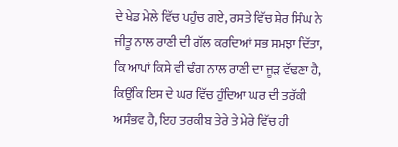ਦੇ ਖੇਡ ਮੇਲੇ ਵਿੱਚ ਪਹੁੰਚ ਗਏ, ਰਸਤੇ ਵਿੱਚ ਸ਼ੇਰ ਸਿੰਘ ਨੇ ਜੀਤੂ ਨਾਲ ਰਾਣੀ ਦੀ ਗੱਲ ਕਰਦਿਆਂ ਸਭ ਸਮਝਾ ਦਿੱਤਾ, ਕਿ ਆਪਾਂ ਕਿਸੇ ਵੀ ਢੰਗ ਨਾਲ ਰਾਣੀ ਦਾ ਜੂੜ ਵੱਢਣਾ ਹੈ, ਕਿਉਂਕਿ ਇਸ ਦੇ ਘਰ ਵਿੱਚ ਹੁੰਦਿਆ ਘਰ ਦੀ ਤਰੱਕੀ ਅਸੰਭਵ ਹੈ, ਇਹ ਤਰਕੀਬ ਤੇਰੇ ਤੇ ਮੇਰੇ ਵਿੱਚ ਹੀ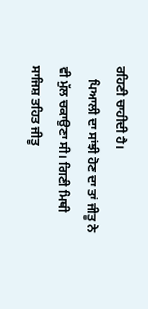ਰਹਿਣੀ ਚਾਹੀਦੀ ਹੈ।
    ਪਿਆਲੀ ਦਾ ਸਾਂਝੀ ਹੋਣ ਦਾ ਤਾਂ ਜੀਤੂ ਨੇ ਵੀ ਮੁੱਲ ਚਕਾਉਣਾ ਸੀ। ਗਿਣੀ ਮਿਥੀ ਸਾਜਿਸ਼ ਤਹਿਤ ਜੀਤੂ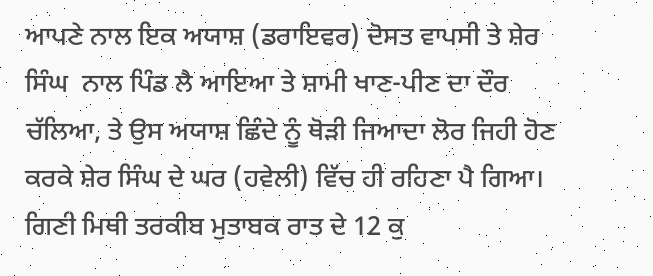ਆਪਣੇ ਨਾਲ ਇਕ ਅਯਾਸ਼ (ਡਰਾਇਵਰ) ਦੋਸਤ ਵਾਪਸੀ ਤੇ ਸ਼ੇਰ ਸਿੰਘ  ਨਾਲ ਪਿੰਡ ਲੈ ਆਇਆ ਤੇ ਸ਼ਾਮੀ ਖਾਣ-ਪੀਣ ਦਾ ਦੌਰ ਚੱਲਿਆ, ਤੇ ਉਸ ਅਯਾਸ਼ ਛਿੰਦੇ ਨੂੰ ਥੋੜੀ ਜਿਆਦਾ ਲੋਰ ਜਿਹੀ ਹੋਣ ਕਰਕੇ ਸ਼ੇਰ ਸਿੰਘ ਦੇ ਘਰ (ਹਵੇਲੀ) ਵਿੱਚ ਹੀ ਰਹਿਣਾ ਪੈ ਗਿਆ। ਗਿਣੀ ਮਿਥੀ ਤਰਕੀਬ ਮੁਤਾਬਕ ਰਾਤ ਦੇ 12 ਕੁ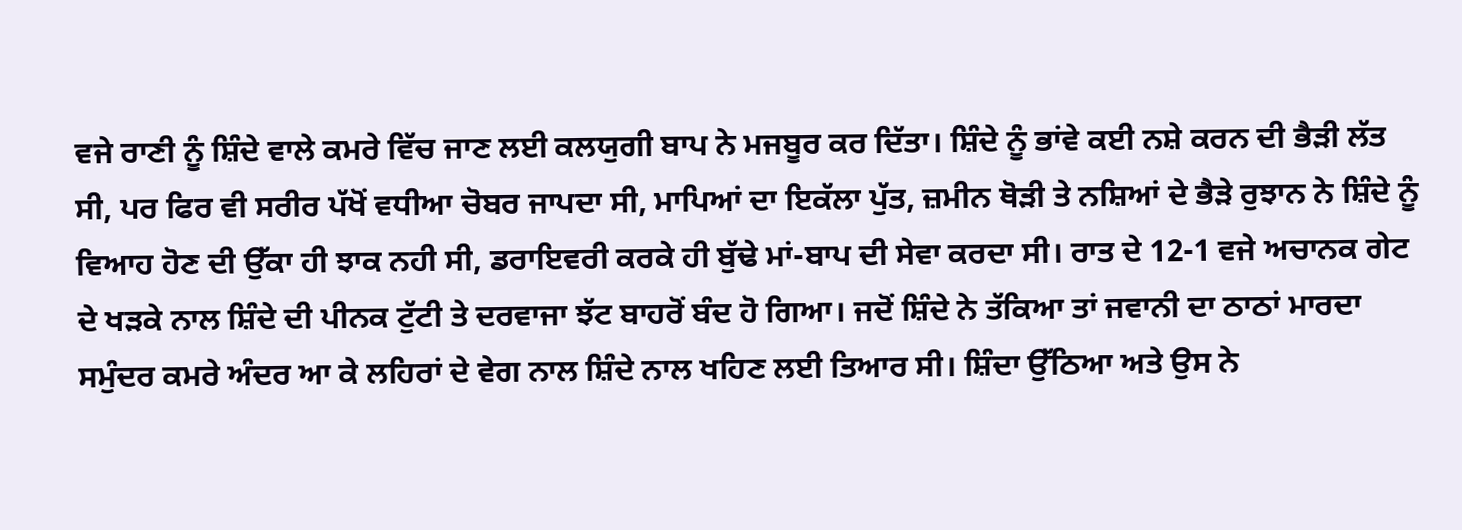ਵਜੇ ਰਾਣੀ ਨੂੰ ਸ਼ਿੰਦੇ ਵਾਲੇ ਕਮਰੇ ਵਿੱਚ ਜਾਣ ਲਈ ਕਲਯੁਗੀ ਬਾਪ ਨੇ ਮਜਬੂਰ ਕਰ ਦਿੱਤਾ। ਸ਼ਿੰਦੇ ਨੂੰ ਭਾਂਵੇ ਕਈ ਨਸ਼ੇ ਕਰਨ ਦੀ ਭੈੜੀ ਲੱਤ ਸੀ, ਪਰ ਫਿਰ ਵੀ ਸਰੀਰ ਪੱਖੋਂ ਵਧੀਆ ਚੋਬਰ ਜਾਪਦਾ ਸੀ, ਮਾਪਿਆਂ ਦਾ ਇਕੱਲਾ ਪੁੱਤ, ਜ਼ਮੀਨ ਥੋੜੀ ਤੇ ਨਸ਼ਿਆਂ ਦੇ ਭੈੜੇ ਰੁਝਾਨ ਨੇ ਸ਼ਿੰਦੇ ਨੂੰ ਵਿਆਹ ਹੋਣ ਦੀ ਉੱਕਾ ਹੀ ਝਾਕ ਨਹੀ ਸੀ, ਡਰਾਇਵਰੀ ਕਰਕੇ ਹੀ ਬੁੱਢੇ ਮਾਂ-ਬਾਪ ਦੀ ਸੇਵਾ ਕਰਦਾ ਸੀ। ਰਾਤ ਦੇ 12-1 ਵਜੇ ਅਚਾਨਕ ਗੇਟ ਦੇ ਖੜਕੇ ਨਾਲ ਸ਼ਿੰਦੇ ਦੀ ਪੀਨਕ ਟੁੱਟੀ ਤੇ ਦਰਵਾਜਾ ਝੱਟ ਬਾਹਰੋਂ ਬੰਦ ਹੋ ਗਿਆ। ਜਦੋਂ ਸ਼ਿੰਦੇ ਨੇ ਤੱਕਿਆ ਤਾਂ ਜਵਾਨੀ ਦਾ ਠਾਠਾਂ ਮਾਰਦਾ ਸਮੁੰਦਰ ਕਮਰੇ ਅੰਦਰ ਆ ਕੇ ਲਹਿਰਾਂ ਦੇ ਵੇਗ ਨਾਲ ਸ਼ਿੰਦੇ ਨਾਲ ਖਹਿਣ ਲਈ ਤਿਆਰ ਸੀ। ਸ਼ਿੰਦਾ ਉੱਠਿਆ ਅਤੇ ਉਸ ਨੇ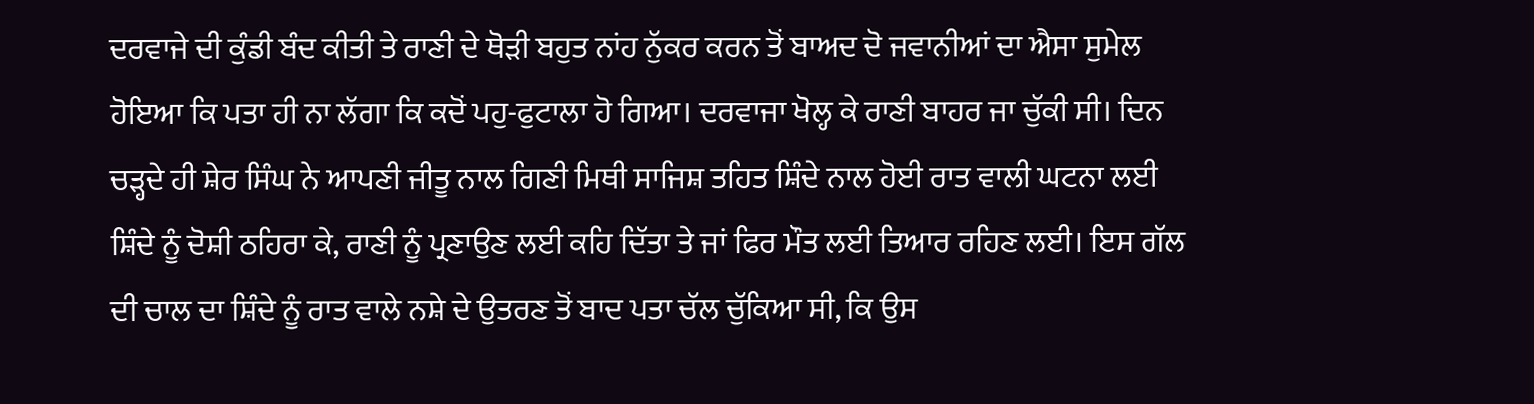ਦਰਵਾਜੇ ਦੀ ਕੁੰਡੀ ਬੰਦ ਕੀਤੀ ਤੇ ਰਾਣੀ ਦੇ ਥੋੜੀ ਬਹੁਤ ਨਾਂਹ ਨੁੱਕਰ ਕਰਨ ਤੋਂ ਬਾਅਦ ਦੋ ਜਵਾਨੀਆਂ ਦਾ ਐਸਾ ਸੁਮੇਲ ਹੋਇਆ ਕਿ ਪਤਾ ਹੀ ਨਾ ਲੱਗਾ ਕਿ ਕਦੋਂ ਪਹੁ-ਫੁਟਾਲਾ ਹੋ ਗਿਆ। ਦਰਵਾਜਾ ਖੋਲ੍ਹ ਕੇ ਰਾਣੀ ਬਾਹਰ ਜਾ ਚੁੱਕੀ ਸੀ। ਦਿਨ ਚੜ੍ਹਦੇ ਹੀ ਸ਼ੇਰ ਸਿੰਘ ਨੇ ਆਪਣੀ ਜੀਤੂ ਨਾਲ ਗਿਣੀ ਮਿਥੀ ਸਾਜਿਸ਼ ਤਹਿਤ ਸ਼ਿੰਦੇ ਨਾਲ ਹੋਈ ਰਾਤ ਵਾਲੀ ਘਟਨਾ ਲਈ ਸ਼ਿੰਦੇ ਨੂੰ ਦੋਸ਼ੀ ਠਹਿਰਾ ਕੇ, ਰਾਣੀ ਨੂੰ ਪ੍ਰਣਾਉਣ ਲਈ ਕਹਿ ਦਿੱਤਾ ਤੇ ਜਾਂ ਫਿਰ ਮੌਤ ਲਈ ਤਿਆਰ ਰਹਿਣ ਲਈ। ਇਸ ਗੱਲ ਦੀ ਚਾਲ ਦਾ ਸ਼ਿੰਦੇ ਨੂੰ ਰਾਤ ਵਾਲੇ ਨਸ਼ੇ ਦੇ ਉਤਰਣ ਤੋਂ ਬਾਦ ਪਤਾ ਚੱਲ ਚੁੱਕਿਆ ਸੀ, ਕਿ ਉਸ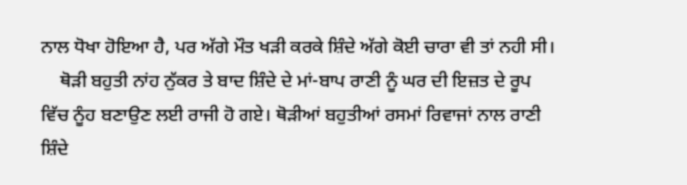ਨਾਲ ਧੋਖਾ ਹੋਇਆ ਹੈ, ਪਰ ਅੱਗੇ ਮੌਤ ਖੜੀ ਕਰਕੇ ਸ਼ਿੰਦੇ ਅੱਗੇ ਕੋਈ ਚਾਰਾ ਵੀ ਤਾਂ ਨਹੀ ਸੀ।
    ਥੋੜੀ ਬਹੁਤੀ ਨਾਂਹ ਨੁੱਕਰ ਤੇ ਬਾਦ ਸ਼ਿੰਦੇ ਦੇ ਮਾਂ-ਬਾਪ ਰਾਣੀ ਨੂੰ ਘਰ ਦੀ ਇਜ਼ਤ ਦੇ ਰੂਪ ਵਿੱਚ ਨੂੰਹ ਬਣਾਉਣ ਲਈ ਰਾਜੀ ਹੋ ਗਏ। ਥੋੜੀਆਂ ਬਹੁਤੀਆਂ ਰਸਮਾਂ ਰਿਵਾਜਾਂ ਨਾਲ ਰਾਣੀ ਸ਼ਿੰਦੇ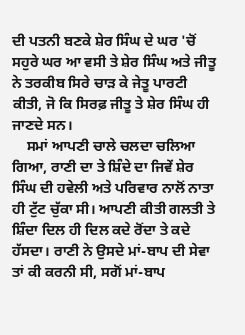ਦੀ ਪਤਨੀ ਬਣਕੇ ਸ਼ੇਰ ਸਿੰਘ ਦੇ ਘਰ 'ਚੋਂ ਸਹੁਰੇ ਘਰ ਆ ਵਸੀ ਤੇ ਸ਼ੇਰ ਸਿੰਘ ਅਤੇ ਜੀਤੂ ਨੇ ਤਰਕੀਬ ਸਿਰੇ ਚਾੜ ਕੇ ਜੇਤੂ ਪਾਰਟੀ ਕੀਤੀ, ਜੋ ਕਿ ਸਿਰਫ਼ ਜੀਤੂ ਤੇ ਸ਼ੇਰ ਸਿੰਘ ਹੀ ਜਾਣਦੇ ਸਨ।
    ਸਮਾਂ ਆਪਣੀ ਚਾਲੇ ਚਲਦਾ ਚਲਿਆ ਗਿਆ, ਰਾਣੀ ਦਾ ਤੇ ਸ਼ਿੰਦੇ ਦਾ ਜਿਵੇਂ ਸ਼ੇਰ ਸਿੰਘ ਦੀ ਹਵੇਲੀ ਅਤੇ ਪਰਿਵਾਰ ਨਾਲੋਂ ਨਾਤਾ ਹੀ ਟੁੱਟ ਚੁੱਕਾ ਸੀ। ਆਪਣੀ ਕੀਤੀ ਗਲਤੀ ਤੇ ਸ਼ਿੰਦਾ ਦਿਲ ਹੀ ਦਿਲ ਕਦੇ ਰੋਂਦਾ ਤੇ ਕਦੇ ਹੱਸਦਾ। ਰਾਣੀ ਨੇ ਉਸਦੇ ਮਾਂ-ਬਾਪ ਦੀ ਸੇਵਾ ਤਾਂ ਕੀ ਕਰਨੀ ਸੀ, ਸਗੋਂ ਮਾਂ-ਬਾਪ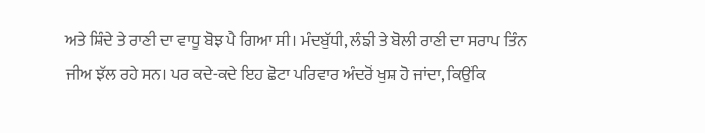ਅਤੇ ਸ਼ਿੰਦੇ ਤੇ ਰਾਣੀ ਦਾ ਵਾਧੂ ਬੋਝ ਪੈ ਗਿਆ ਸੀ। ਮੰਦਬੁੱਧੀ, ਲੰਙੀ ਤੇ ਬੋਲੀ ਰਾਣੀ ਦਾ ਸਰਾਪ ਤਿੰਨ ਜੀਅ ਝੱਲ ਰਹੇ ਸਨ। ਪਰ ਕਦੇ-ਕਦੇ ਇਹ ਛੋਟਾ ਪਰਿਵਾਰ ਅੰਦਰੋਂ ਖੁਸ਼ ਹੋ ਜਾਂਦਾ, ਕਿਉਂਕਿ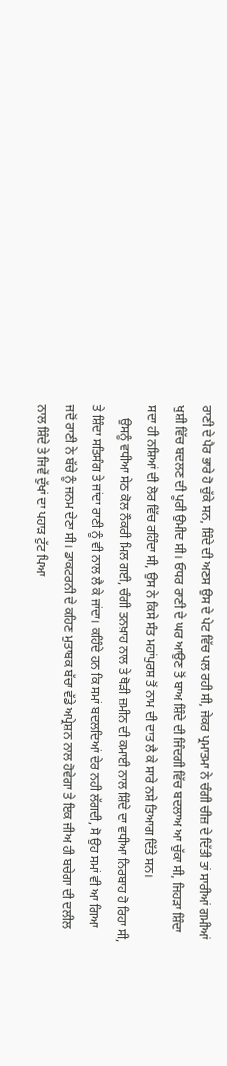ਰਾਣੀ ਦੇ ਪੈਰ ਭਾਰੇ ਹੋ ਚੁੱਕੇ ਸਨ, ਸ਼ਿੰਦੇ ਦੀ ਅਣਸ ਉਸ ਦੇ ਪੇਟ ਵਿੱਚ ਪਲ ਰਹੀ ਸੀ, ਜੇਕਰ ਪ੍ਰਮਾਤਮਾ ਨੇ ਚੰਗੀ ਚੀਜ਼ ਦੇ ਦਿੱਤੀ ਤਾਂ ਸਾਰੀਆਂ ਗਮੀਆਂ ਖੁਸ਼ੀ ਵਿੱਚ ਬਦਲਣ ਦੀ ਪੂਰੀ ਉਮੀਦ ਸੀ। ਓਧਰ ਰਾਣੀ ਦੇ ਘਰ ਆਉਣ ਤੋਂ ਬਾਅ ਸ਼ਿੰਦੇ ਦੀ ਜਿੰਦਗੀ ਵਿੱਚ ਬਦਲਾਅ ਆ ਚੁੱਕਾ ਸੀ, ਜਿਹੜਾ ਸ਼ਿੰਦਾ ਸਦਾ ਹੀ ਨਸ਼ਿਆਂ ਦੀ ਲੋਰ ਵਿੱਚ ਰਹਿੰਦਾ ਸੀ, ਉਸ ਨੇ ਕਿਸੇ ਸੰਤ ਮਹਾਂਪੁਰਸ਼ ਤੋਂ ਨਾਮ ਦੀ ਦਾਤ ਲੈ ਕੇ ਸਾਰੇ ਨਸ਼ੇ ਤਿਆਗ ਦਿੱਤੇ ਸਨ।
    ਉਸਨੂੰ ਵਧੀਆ ਸੇਠ ਕੋਲ ਨੌਕਰੀ ਮਿਲ ਗਈ, ਚੰਗੀ ਤਨਖ਼ਾਹ ਨਾਲ ਤੇ ਥੋੜੀ ਜ਼ਮੀਨ ਦੀ ਕਮਾਈ ਨਾਲ ਸ਼ਿੰਦੇ ਦਾ ਵਧੀਆ ਨਿਰਬਾਹ ਹੋ ਰਿਹਾ ਸੀ, ਤੇ ਸ਼ਿੰਦਾ ਸਤਿਸੰਗ ਤੇ ਜਾਂਦਾ ਰਾਣੀ ਨੂੰ ਵੀ ਨਾਲ ਲੈ ਕੇ ਜਾਂਦਾ। ਕਹਿੰਦੇ ਹਨ ਕਿ ਸਮਾਂ ਬਦਲਦਿਆਂ ਦੇਰ ਨਹੀ ਲੱਗਦੀ, ਸੋ ਉਹ ਸਮਾਂ ਵੀ ਆ ਗਿਆ ਜਦੋਂ ਰਾਣੀ ਨੇ ਬੱਚੇ ਨੂੰ ਜਨਮ ਦੇਣਾ ਸੀ। ਡਾਕਟਰਨੀ ਦੇ ਕਹਿਣ ਮੁਤਾਬਕ ਬੱਚਾ ਵੱਡੇ ਅਪ੍ਰੇਸ਼ਨ ਨਾਲ ਹੋਵੇਗਾ ਤੇ ਇਕ ਜੀਅ ਹੀ ਬਚੇਗਾ ਦੀ ਦਲੀਲ ਨਾਲ ਸ਼ਿੰਦੇ ਤੇ ਜਿਵੇਂ ਦੁੱਖਾਂ ਦਾ ਪਹਾੜ ਟੁੱਟ ਪਿਆ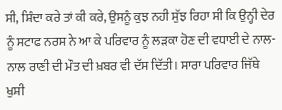ਸੀ, ਸ਼ਿੰਦਾ ਕਰੇ ਤਾਂ ਕੀ ਕਰੇ, ਉਸਨੂੰ ਕੁਝ ਨਹੀ ਸੁੱਝ ਰਿਹਾ ਸੀ ਕਿ ਉਨ੍ਹੀ ਦੇਰ ਨੂੰ ਸਟਾਫ ਨਰਸ ਨੇ ਆ ਕੇ ਪਰਿਵਾਰ ਨੂੰ ਲੜਕਾ ਹੋਣ ਦੀ ਵਧਾਈ ਦੇ ਨਾਲ-ਨਾਲ ਰਾਣੀ ਦੀ ਮੌਤ ਦੀ ਖ਼ਬਰ ਵੀ ਦੱਸ ਦਿੱਤੀ। ਸਾਰਾ ਪਰਿਵਾਰ ਜਿੱਥੇ ਖੁਸ਼ੀ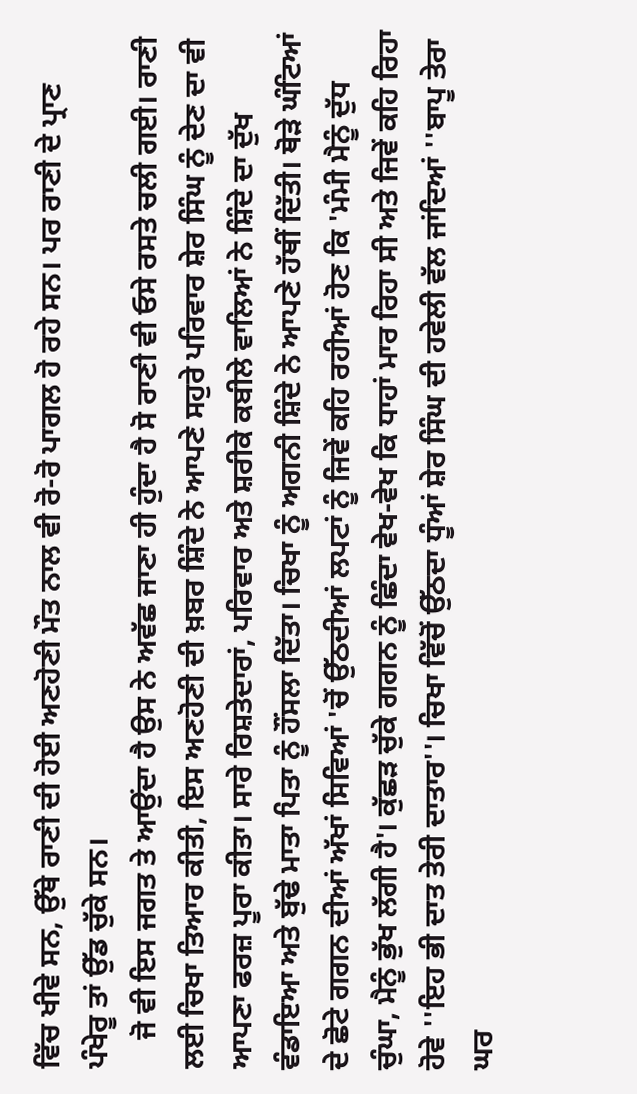ਵਿੱਚ ਖੀਵੇ ਸਨ, ਉੱਥੇ ਰਾਣੀ ਦੀ ਹੋਈ ਅਣਹੋਣੀ ਮੌਤ ਨਾਲ ਵੀ ਰੋ-ਰੋ ਪਾਗਲ ਹੋ ਰਹੇ ਸਨ। ਪਰ ਰਾਣੀ ਦੇ ਪ੍ਰਾਣ ਪੰਖੇਰੂ ਤਾਂ ਉੱਡ ਚੁੱਕੇ ਸਨ।
    ਜੋ ਵੀ ਇਸ ਜਗਤ ਤੇ ਆਉਂਦਾ ਹੈ ਉਸ ਨੇ ਅਵੱਛ ਜਾਣਾ ਹੀ ਹੁੰਦਾ ਹੈ ਸੋ ਰਾਣੀ ਵੀ ਓਸੇ ਰਸਤੇ ਚਲੀ ਗਈ। ਰਾਣੀ ਲਈ ਚਿਖਾ ਤਿਆਰ ਕੀਤੀ, ਇਸ ਅਣਹੋਣੀ ਦੀ ਖ਼ਬਰ ਸ਼ਿੰਦੇ ਨੇ ਆਪਣੇ ਸਹੁਰੇ ਪਰਿਵਾਰ ਸ਼ੇਰ ਸਿੰਘ ਨੂੰ ਦੇਣ ਦਾ ਵੀ ਆਪਣਾ ਫਰਜ਼ ਪੂਰਾ ਕੀਤਾ। ਸਾਰੇ ਰਿਸ਼ਤੇਦਾਰਾਂ, ਪਰਿਵਾਰ ਅਤੇ ਸ਼ਰੀਕੇ ਕਬੀਲੇ ਵਾਲਿਆਂ ਨੇ ਸ਼ਿੰਦੇ ਦਾ ਦੁੱਖ ਵੰਡਾਇਆ ਅਤੇ ਬੁੱਢੇ ਮਾਤਾ ਪਿਤਾ ਨੂੰ ਹੌਂਸਲਾ ਦਿੱਤਾ। ਚਿਖਾ ਨੂੰ ਅਗਨੀ ਸ਼ਿੰਦੇ ਨੇ ਆਪਣੇ ਹੱਥੀਂ ਦਿੱਤੀ। ਥੋੜੇ ਘੰਟਿਆਂ ਦੇ ਛੋਟੇ ਗਗਨ ਦੀਆਂ ਅੱਖਾਂ ਸਿਵਿਆਂ 'ਚੋਂ ਉੱਠਦੀਆਂ ਲਪਟਾਂ ਨੂੰ ਜਿਵੇਂ ਕਹਿ ਰਹੀਆਂ ਹੋਣ ਕਿ 'ਮੰਮੀ ਮੈਨੂੰ ਦੁੱਧ ਚੁੰਘਾ, ਮੈਨੂੰ ਭੁੱਖ ਲੱਗੀ ਹੈ'। ਕੁੱਛੜ ਚੁੱਕੇ ਗਗਨ ਨੂੰ ਛਿੰਦਾ ਵੇਖ-ਵੇਖ ਕਿ ਧਾਹਾਂ ਮਾਰ ਰਿਹਾ ਸੀ ਅਤੇ ਜਿਵੇਂ ਕਹਿ ਰਿਹਾ ਹੋਵੇ ''ਇਹ ਭੀ ਦਾਤ ਤੇਰੀ ਦਾਤਾਰ''। ਚਿਖਾ ਵਿੱਚੋਂ ਉੱਠਦਾ ਧੂੰਆਂ ਸ਼ੇਰ ਸਿੰਘ ਦੀ ਹਵੇਲੀ ਵੱਲ ਜਾਂਦਿਆਂ ''ਬਾਪੂ ਤੇਰਾ ਘਰ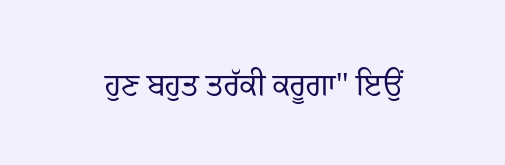ਹੁਣ ਬਹੁਤ ਤਰੱਕੀ ਕਰੂਗਾ'' ਇਉਂ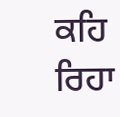ਕਹਿ ਰਿਹਾ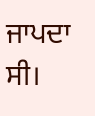ਜਾਪਦਾ ਸੀ।